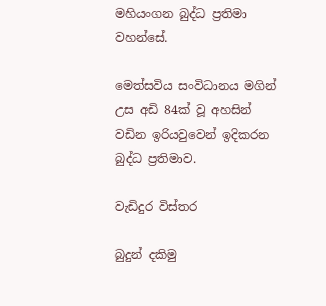මහියංගන බුද්ධ ප්‍රතිමා වහන්සේ.

මෙත්සවිය සංවිධානය මගින්  උස අඩි 84ක් වූ අහසින් වඩින ඉරියවුවෙන් ඉදිකරන බුද්ධ ප්‍රතිමාව.

වැඩිදුර විස්තර

බුදුන් දකිමු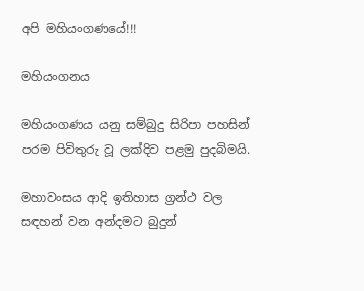අපි මහියංගණයේ!!!

මහියංගනය

මහියංගණය යනු සම්බුදු සිරිපා පහසින් පරම පිවිතුරු වූ ලක්දිව පළමු පුදබිමයි.

මහාවංසය ආදි ඉතිහාස ග්‍රන්ථ වල සඳහන් වන අන්දමට බුදුන්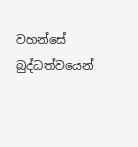වහන්සේ බුද්ධත්වයෙන්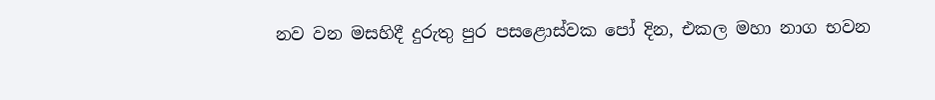නව වන මසහිදී දුරුතු පුර පසළොස්වක පෝ දින, එකල මහා නාග භවන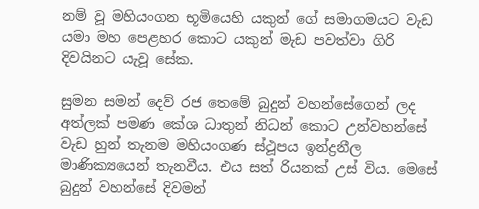නම් වූ මහියංගන භූමියෙහි යකුන් ගේ සමාගමයට වැඩ යමා මහ පෙළහර කොට යකුන් මැඩ පවත්වා ගිරි දිවයිනට යැවූ සේක.

සුමන සමන් දෙව් රජ තෙමේ බුදුන් වහන්සේගෙන් ලද අත්ලක් පමණ කේශ ධාතුන් නිධන් කොට උන්වහන්සේ වැඩ හුන් තැනම මහියංගණ ස්ථූපය ඉන්ද්‍රනීල මාණික්‍යයෙන් තැනවීය. එය සත් රියනක් උස් විය. මෙසේ බුදුන් වහන්සේ දිවමන්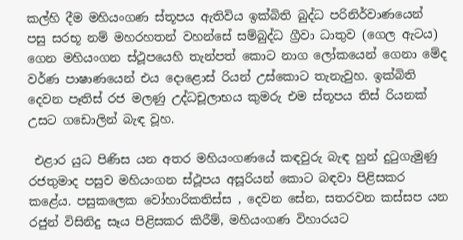කල්හි දීම මහියංගණ ස්තූපය ඇතිවිය ඉක්බිති බුද්ධ පරිනිර්වාණයෙන් පසු සරභූ නම් මහරහතන් වහන්සේ සම්බුද්ධ ග්‍රීවා ධාතුව (ගෙල ඇටය) ගෙන මහියංගන ස්ථූපයෙහි තැන්පත් කොට නාග ලෝකයෙන් ගෙනා මේද වර්ණ පාෂාණයෙන් එය දොළොස් රියන් උස්කොට තැනැවුහ. ඉක්බිති දෙවන පෑතිස් රජ මලණු උද්ධචූලාභය කුමරු එම ස්තූපය තිස් රියනක් උසට ගඩොලින් බැඳ වූහ.

 එළාර යුධ පිණිස යන අතර මහියංගණයේ කඳවුරු බැඳ හුන් දුටුගැමුණු රජතුමාද පසුව මහියංගන ස්ථූපය අසූරියන් කොට බඳවා පිළිසකර කළේය. පසුකලෙක වෝහාරිකතිස්ස , දෙවන සේන, සතරවන කස්සප යන රජුන් විසිනිදු සෑය පිළිසකර කිරීම්, මහියංගණ විහාරයට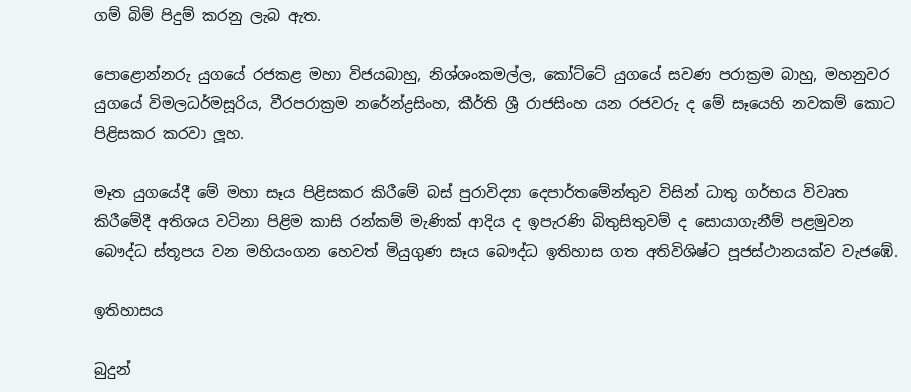ගම් බිම් පිදුම් කරනු ලැබ ඇත.

පොළොන්නරු යුගයේ රජකළ මහා විජයබාහු, නිශ්ශංකමල්ල, කෝට්ටේ යුගයේ සවණ පරාක්‍රම බාහු, මහනුවර යුගයේ විමලධර්මසූරිය, වීරපරාක්‍රම නරේන්ද්‍රසිංහ, කීර්ති ශ්‍රී රාජසිංහ යන රජවරු ද මේ සෑයෙහි නවකම් කොට පිළිසකර කරවා ලූහ.

මෑත යුගයේදී මේ මහා සෑය පිළිසකර කිරීමේ බස් පුරාවිද්‍යා දෙපාර්තමේන්තුව විසින් ධාතු ගර්භය විවෘත කිරීමේදී අතිශය වටිනා පිළිම කාසි රන්කම් මැණික් ආදිය ද ඉපැරණි බිතුසිතුවම් ද සොයාගැනීම් පළමුවන බෞද්ධ ස්තූපය වන මහියංගන හෙවත් මියුගුණ සෑය බෞද්ධ ඉතිහාස ගත අතිවිශිෂ්ට පූජස්ථානයක්ව වැජඹේ.

ඉතිහාසය

බුදුන්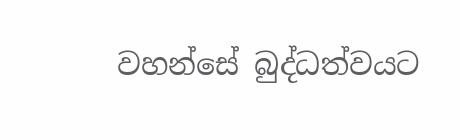වහන්සේ බුද්ධත්වයට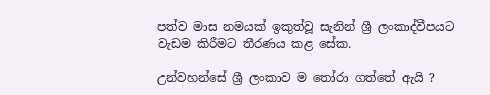පත්ව මාස නමයක් ඉකුත්වූ සැනින් ශ්‍රී ලංකාද්වීපයට වැඩම කිරීමට තීරණය කළ සේක.

උන්වහන්සේ ශ්‍රී ලංකාව ම තෝරා ගත්තේ ඇයි ?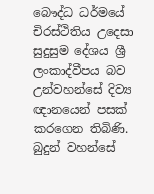බෞද්ධ ධර්මයේ චිරස්ථිතිය උදෙසා සුදුසුම දේශය ශ්‍රී ලංකාද්වීපය බව උන්වහන්සේ දිව්‍ය ඥානයෙන් පසක් කරගෙන තිබිණි. බුදුන් වහන්සේ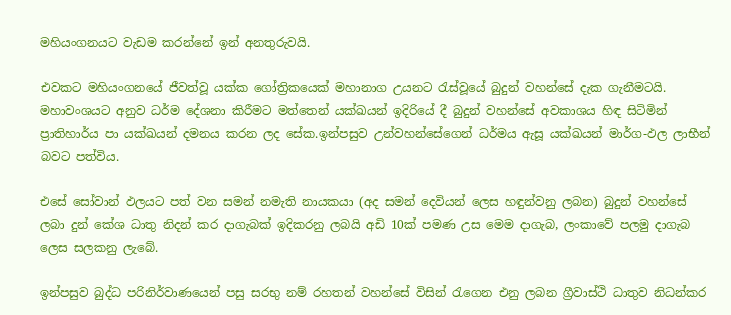මහියංගනයට වැඩම කරන්නේ ඉන් අනතුරුවයි.

එවකට මහියංගනයේ ජීවත්වූ යක්ක ගෝත්‍රිකයෙක් මහානාග උයනට රැස්වූයේ බුදුන් වහන්සේ දැක ගැනීමටයි. මහාවංශයට අනුව ධර්ම දේශනා කිරීමට මත්තෙන් යක්ඛයන් ඉදිරියේ දී බුදුන් වහන්සේ අවකාශය හිඳ සිටිමින් ප්‍රාතිහාර්ය පා යක්ඛයන් දමනය කරන ලද සේක.ඉන්පසුව උන්වහන්සේගෙන් ධර්මය ඇසූ යක්ඛයන් මාර්ග-ඵල ලාභීන් බවට පත්විය.

එසේ සෝවාන් ඵලයට පත් වන සමන් නමැති නායකයා (අද සමන් දෙවියන් ලෙස හඳුන්වනු ලබන) බුදුන් වහන්සේ ලබා දුන් කේශ ධාතු නිදන් කර දාගැබක් ඉදිකරනු ලබයි අඩි 10ක් පමණ උස මෙම දාගැබ, ලංකාවේ පලමු දාගැබ ලෙස සලකනු ලැබේ.

ඉන්පසුව බුද්ධ පරිනිර්වාණයෙන් පසු සරභු නම් රහතන් වහන්සේ විසින් රැගෙන එනු ලබන ග්‍රීවාස්ථි ධාතුව නිධන්කර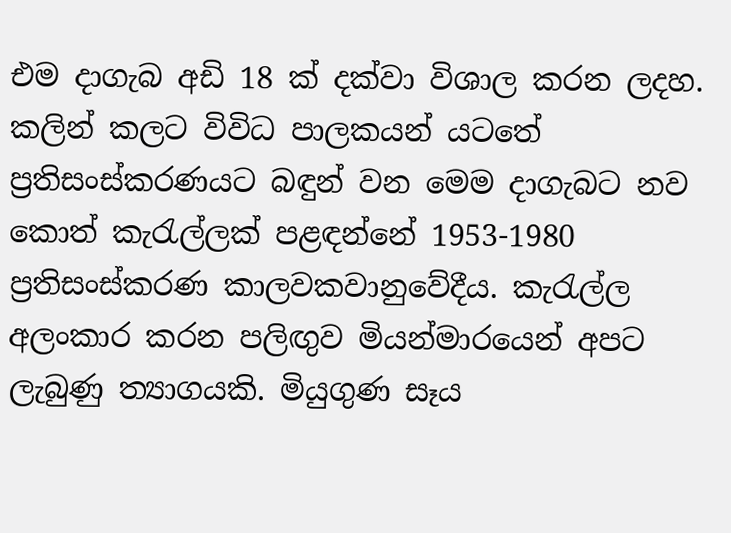එම දාගැබ අඩි 18 ක් දක්වා විශාල කරන ලදහ. කලින් කලට විවිධ පාලකයන් යටතේ ප්‍රතිසංස්කරණයට බඳුන් වන මෙම දාගැබට නව කොත් කැරැල්ලක් පළඳන්නේ 1953-1980 ප්‍රතිසංස්කරණ කාලවකවානුවේදීය. කැරැල්ල අලංකාර කරන පලිඟුව මියන්මාරයෙන් අපට ලැබුණු ත්‍යාගයකි. මියුගුණ සෑය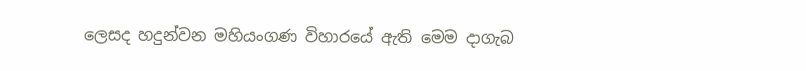ලෙසද හදුන්වන මහියංගණ විහාරයේ ඇති මෙම දාගැබ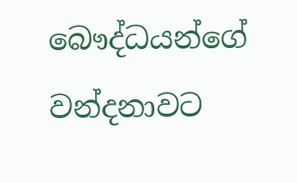බෞද්ධයන්ගේ වන්දනාවට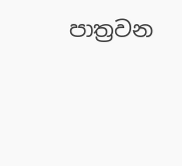පාත්‍රවන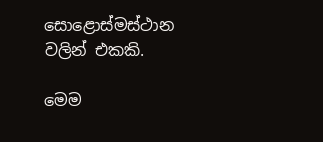සොළොස්මස්ථාන වලින් එකකි.

මෙම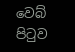වෙබ් පිටුව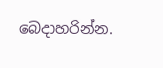බෙදාහරින්න.